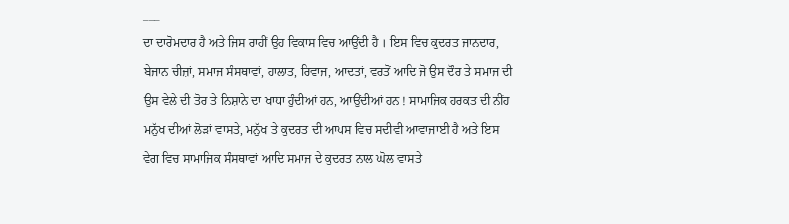___
ਦਾ ਦਾਰੋਮਦਾਰ ਹੈ ਅਤੇ ਜਿਸ ਰਾਹੀਂ ਉਹ ਵਿਕਾਸ ਵਿਚ ਆਉਂਦੀ ਹੈ । ਇਸ ਵਿਚ ਕੁਦਰਤ ਜਾਨਦਾਰ, ਬੇਜਾਨ ਚੀਜ਼ਾਂ, ਸਮਾਜ ਸੰਸਥਾਵਾਂ, ਹਾਲਾਤ, ਰਿਵਾਜ, ਆਦਤਾਂ, ਵਰਤੋਂ ਆਦਿ ਜੋ ਉਸ ਦੌਰ ਤੇ ਸਮਾਜ ਦੀ ਉਸ ਵੇਲੇ ਦੀ ਤੋਰ ਤੇ ਨਿਸ਼ਾਨੇ ਦਾ ਖਾਧਾ ਹੁੰਦੀਆਂ ਹਨ, ਆਉਂਦੀਆਂ ਹਨ ! ਸਾਮਾਜਿਕ ਹਰਕਤ ਦੀ ਨੀਂਹ ਮਨੁੱਖ ਦੀਆਂ ਲੋੜਾਂ ਵਾਸਤੇ, ਮਨੁੱਖ ਤੇ ਕੁਦਰਤ ਦੀ ਆਪਸ ਵਿਚ ਸਦੀਵੀ ਆਵਾਜਾਈ ਹੈ ਅਤੇ ਇਸ ਵੇਗ ਵਿਚ ਸਾਮਾਜਿਕ ਸੰਸਥਾਵਾਂ ਆਦਿ ਸਮਾਜ ਦੇ ਕੁਦਰਤ ਨਾਲ ਘੋਲ ਵਾਸਤੇ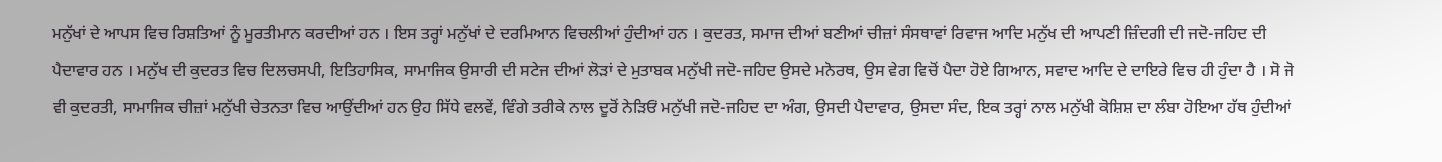ਮਨੁੱਖਾਂ ਦੇ ਆਪਸ ਵਿਚ ਰਿਸ਼ਤਿਆਂ ਨੂੰ ਮੂਰਤੀਮਾਨ ਕਰਦੀਆਂ ਹਨ । ਇਸ ਤਰ੍ਹਾਂ ਮਨੁੱਖਾਂ ਦੇ ਦਰਮਿਆਨ ਵਿਚਲੀਆਂ ਹੁੰਦੀਆਂ ਹਨ । ਕੁਦਰਤ, ਸਮਾਜ ਦੀਆਂ ਬਣੀਆਂ ਚੀਜ਼ਾਂ ਸੰਸਥਾਵਾਂ ਰਿਵਾਜ ਆਦਿ ਮਨੁੱਖ ਦੀ ਆਪਣੀ ਜ਼ਿੰਦਗੀ ਦੀ ਜਦੋ-ਜਹਿਦ ਦੀ ਪੈਦਾਵਾਰ ਹਨ । ਮਨੁੱਖ ਦੀ ਕੁਦਰਤ ਵਿਚ ਦਿਲਚਸਪੀ, ਇਤਿਹਾਸਿਕ, ਸਾਮਾਜਿਕ ਉਸਾਰੀ ਦੀ ਸਟੇਜ ਦੀਆਂ ਲੋੜਾਂ ਦੇ ਮੁਤਾਬਕ ਮਨੁੱਖੀ ਜਦੋ-ਜਹਿਦ ਉਸਦੇ ਮਨੋਰਥ, ਉਸ ਵੇਗ ਵਿਚੋਂ ਪੈਦਾ ਹੋਏ ਗਿਆਨ, ਸਵਾਦ ਆਦਿ ਦੇ ਦਾਇਰੇ ਵਿਚ ਹੀ ਹੁੰਦਾ ਹੈ । ਸੋ ਜੋ ਵੀ ਕੁਦਰਤੀ, ਸਾਮਾਜਿਕ ਚੀਜ਼ਾਂ ਮਨੁੱਖੀ ਚੇਤਨਤਾ ਵਿਚ ਆਉਂਦੀਆਂ ਹਨ ਉਹ ਸਿੱਧੇ ਵਲਵੇਂ, ਵਿੰਗੇ ਤਰੀਕੇ ਨਾਲ ਦੂਰੋਂ ਨੇੜਿਓਂ ਮਨੁੱਖੀ ਜਦੋ-ਜਹਿਦ ਦਾ ਅੰਗ, ਉਸਦੀ ਪੈਦਾਵਾਰ, ਉਸਦਾ ਸੰਦ, ਇਕ ਤਰ੍ਹਾਂ ਨਾਲ ਮਨੁੱਖੀ ਕੋਸ਼ਿਸ਼ ਦਾ ਲੰਬਾ ਹੋਇਆ ਹੱਥ ਹੁੰਦੀਆਂ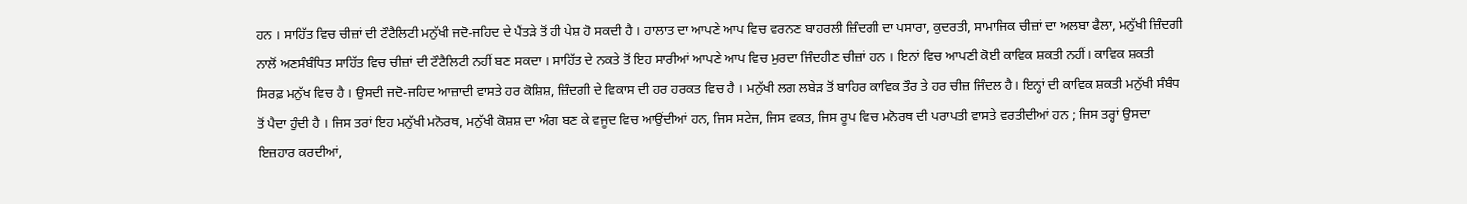ਹਨ । ਸਾਹਿੱਤ ਵਿਚ ਚੀਜ਼ਾਂ ਦੀ ਟੌਟੈਲਿਟੀ ਮਨੁੱਖੀ ਜਦੋ-ਜਹਿਦ ਦੇ ਪੈਂਤੜੇ ਤੋਂ ਹੀ ਪੇਸ਼ ਹੋ ਸਕਦੀ ਹੈ । ਹਾਲਾਤ ਦਾ ਆਪਣੇ ਆਪ ਵਿਚ ਵਰਨਣ ਬਾਹਰਲੀ ਜ਼ਿੰਦਗੀ ਦਾ ਪਸਾਰਾ, ਕੁਦਰਤੀ, ਸਾਮਾਜਿਕ ਚੀਜ਼ਾਂ ਦਾ ਅਲਬਾ ਫੈਲਾ, ਮਨੁੱਖੀ ਜ਼ਿੰਦਗੀ ਨਾਲੋਂ ਅਣਸੰਬੰਧਿਤ ਸਾਹਿੱਤ ਵਿਚ ਚੀਜ਼ਾਂ ਦੀ ਟੌਟੈਲਿਟੀ ਨਹੀਂ ਬਣ ਸਕਦਾ । ਸਾਹਿੱਤ ਦੇ ਨਕਤੇ ਤੋਂ ਇਹ ਸਾਰੀਆਂ ਆਪਣੇ ਆਪ ਵਿਚ ਮੁਰਦਾ ਜਿੰਦਹੀਣ ਚੀਜ਼ਾਂ ਹਨ । ਇਨਾਂ ਵਿਚ ਆਪਣੀ ਕੋਈ ਕਾਵਿਕ ਸ਼ਕਤੀ ਨਹੀਂ। ਕਾਵਿਕ ਸ਼ਕਤੀ ਸਿਰਫ਼ ਮਨੁੱਖ ਵਿਚ ਹੈ । ਉਸਦੀ ਜਦੋ-ਜਹਿਦ ਆਜ਼ਾਦੀ ਵਾਸਤੇ ਹਰ ਕੋਸ਼ਿਸ਼, ਜ਼ਿੰਦਗੀ ਦੇ ਵਿਕਾਸ ਦੀ ਹਰ ਹਰਕਤ ਵਿਚ ਹੈ । ਮਨੁੱਖੀ ਲਗ ਲਬੇੜ ਤੋਂ ਬਾਹਿਰ ਕਾਵਿਕ ਤੌਰ ਤੇ ਹਰ ਚੀਜ਼ ਜਿੰਦਲ ਹੈ। ਇਨ੍ਹਾਂ ਦੀ ਕਾਵਿਕ ਸ਼ਕਤੀ ਮਨੁੱਖੀ ਸੰਬੰਧ ਤੋਂ ਪੈਦਾ ਹੁੰਦੀ ਹੈ । ਜਿਸ ਤਰਾਂ ਇਹ ਮਨੁੱਖੀ ਮਨੋਰਥ, ਮਨੁੱਖੀ ਕੋਸ਼ਸ਼ ਦਾ ਅੰਗ ਬਣ ਕੇ ਵਜੂਦ ਵਿਚ ਆਉਂਦੀਆਂ ਹਨ, ਜਿਸ ਸਟੇਜ, ਜਿਸ ਵਕਤ, ਜਿਸ ਰੂਪ ਵਿਚ ਮਨੋਰਥ ਦੀ ਪਰਾਪਤੀ ਵਾਸਤੇ ਵਰਤੀਦੀਆਂ ਹਨ ; ਜਿਸ ਤਰ੍ਹਾਂ ਉਸਦਾ ਇਜ਼ਹਾਰ ਕਰਦੀਆਂ,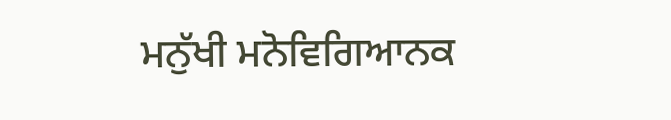ਮਨੁੱਖੀ ਮਨੋਵਿਗਿਆਨਕ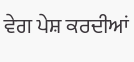ਵੇਗ ਪੇਸ਼ ਕਰਦੀਆਂ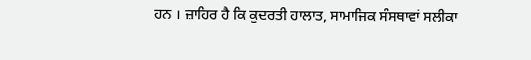ਹਨ । ਜ਼ਾਹਿਰ ਹੈ ਕਿ ਕੁਦਰਤੀ ਹਾਲਾਤ, ਸਾਮਾਜਿਕ ਸੰਸਥਾਵਾਂ ਸਲੀਕਾ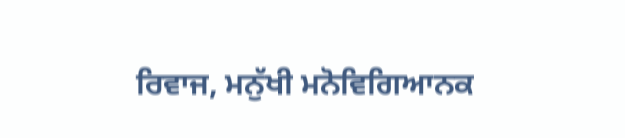ਰਿਵਾਜ, ਮਨੁੱਖੀ ਮਨੋਵਿਗਿਆਨਕ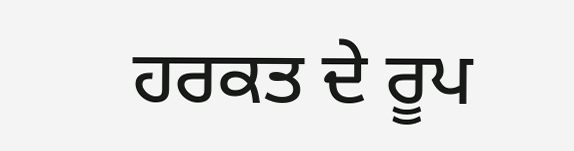ਹਰਕਤ ਦੇ ਰੂਪ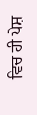ਵਿਚ ਹੀ ਪੇਸ਼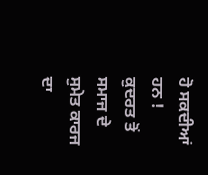ਹੋ ਸਕਦੀਆਂ ਹਨ ! ਕੁਦਰਤ ਤੋਂ ਸਮਾਜ ਦੇ ਸੁਮੇਤ ਕਾਰਜ ਦਾ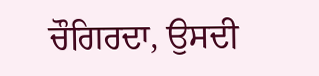ਚੌਗਿਰਦਾ, ਉਸਦੀ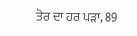ਤੋਰ ਦਾ ਹਰ ਪੜਾ, 89